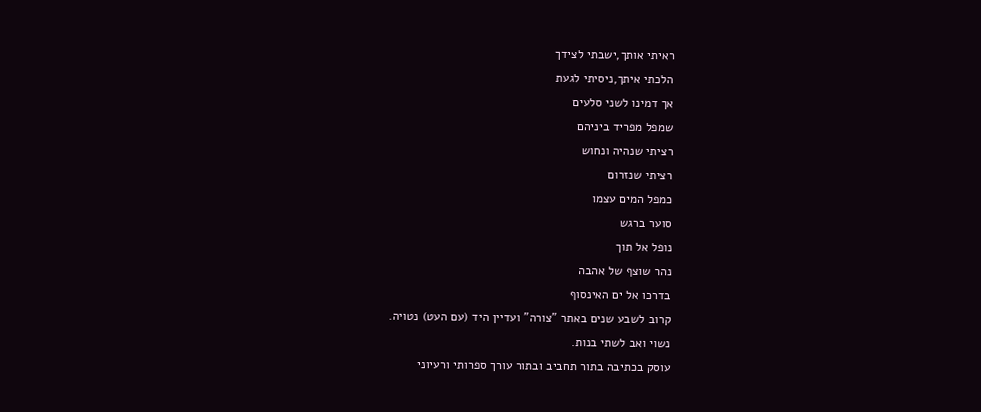ראיתי אותך,ישבתי לצידך
הלכתי איתך,ניסיתי לגעת
אך דמינו לשני סלעים
שמפל מפריד ביניהם
רציתי שנהיה ונחוש
רציתי שנזרום
כמפל המים עצמו
סוער ברגש
נופל אל תוך
נהר שוצף של אהבה
בדרכו אל ים האינסוף
קרוב לשבע שנים באתר "צורה" ועדיין היד (עם העט) נטויה.
נשוי ואב לשתי בנות.
עוסק בכתיבה בתור תחביב ובתור עורך ספרותי ורעיוני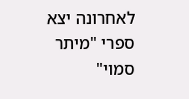לאחרונה יצא ספרי "מיתר סמוי"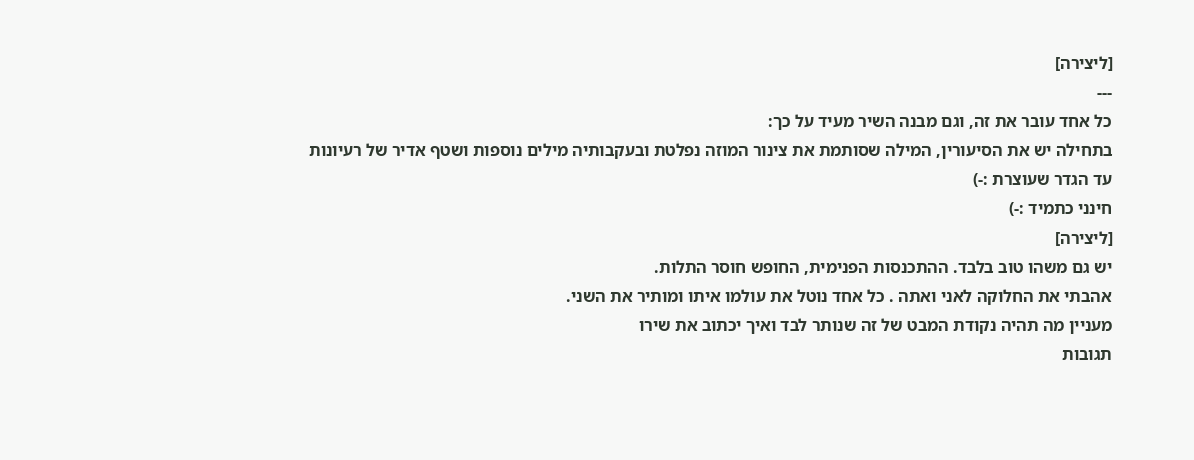[ליצירה]
---
כל אחד עובר את זה, וגם מבנה השיר מעיד על כך:
בתחילה יש את הסיעורין, המילה שסותמת את צינור המוזה נפלטת ובעקבותיה מילים נוספות ושטף אדיר של רעיונות עד הגדר שעוצרת :-)
חינני כתמיד :-)
[ליצירה]
יש גם משהו טוב בלבד. ההתכנסות הפנימית, החופש חוסר התלות.
אהבתי את החלוקה לאני ואתה . כל אחד נוטל את עולמו איתו ומותיר את השני.
מעניין מה תהיה נקודת המבט של זה שנותר לבד ואיך יכתוב את שירו
תגובות